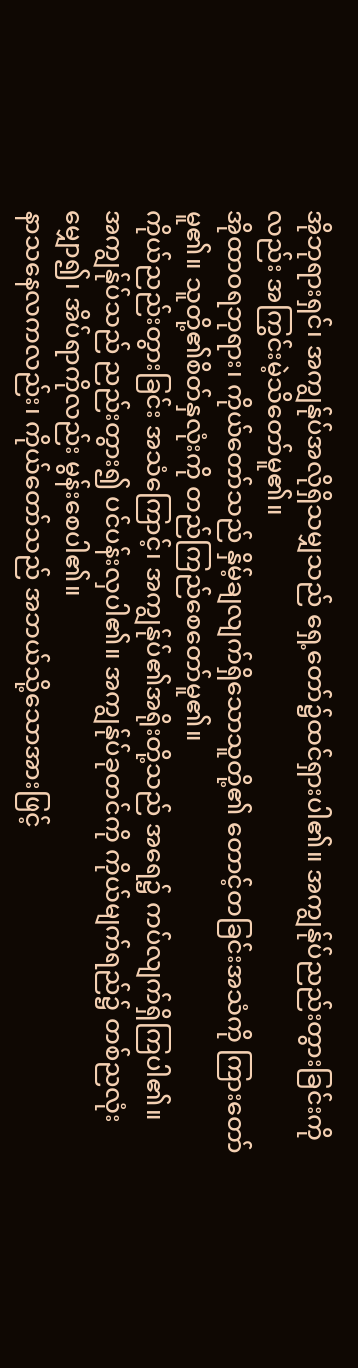အိုဘုရားရှင်၊ အကျွန်ုပ်အလိုရှိသမျှသည် ရှေ့တော်၌ထင်ရှားပါ၏။ အကျွန်ုပ်ညည်းတွားခြင်းကိုလည်း အကြွင်းမဲ့သိတော်မူ၏။
အိုထာဝရဘုရား၊ ကိုယ်တော်သည် နှိမ့်ချလျက်ရှိသောသူတို့၏ တောင့်တခြင်းအသံကို ကြားတော်မူ၏။ သူတို့၏စိတ်နှလုံးကို တည်ကြည်စေတော်မူ၏။
ကိုယ်ညည်းတွားခြင်း အသံကြောင့်၊ အကျွန်ုပ်၏အရိုးတို့သည် အရေ၌ ကပ်လျက်ရှိကြပါ၏။
အကျွန်ုပ်သည် ညည်းတွား၍ ပင်ပန်းလှပါ၏။ အကျွန်ုပ်ခုတင်ကို ကိုယ်မျက်ရည်၌ တစ်ညလုံးမျှော၍၊ အိပ်ရာကိုလည်း မွန်းစေပါ၏။
နာသနေလကလည်း၊ ကိုယ်တော်သည် အဘယ်သို့သောအားဖြင့်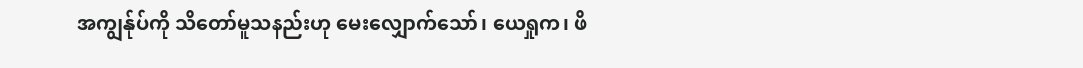အကျွန်ုပ်ကို သိတော်မူသနည်းဟု မေးလျှောက်သော်၊ ယေရှုက၊ ဖိ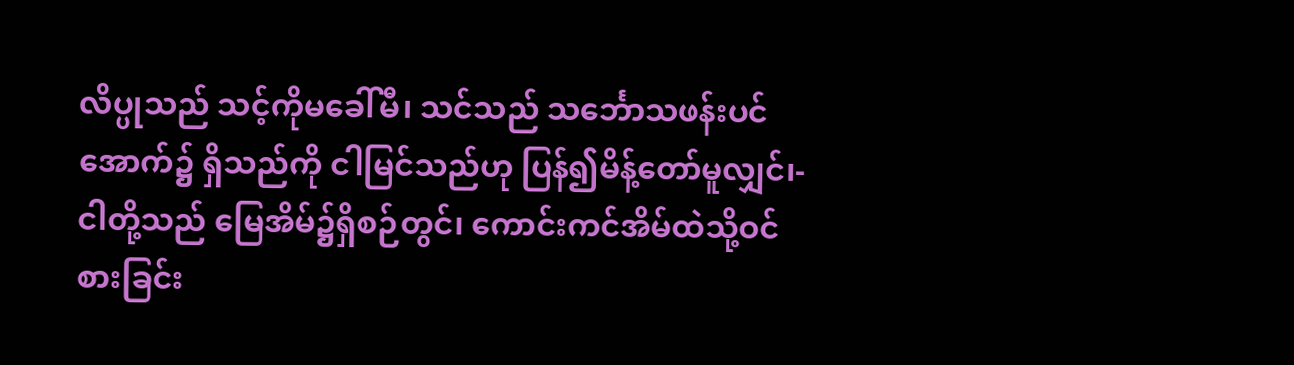လိပ္ပုသည် သင့်ကိုမခေါ်မီ၊ သင်သည် သင်္ဘောသဖန်းပင်အောက်၌ ရှိသည်ကို ငါမြင်သည်ဟု ပြန်၍မိန့်တော်မူလျှင်၊-
ငါတို့သည် မြေအိမ်၌ရှိစဉ်တွင်၊ ကောင်းကင်အိမ်ထဲသို့ဝင်စားခြင်း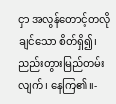ငှာ အလွန်တောင့်တလိုချင်သော စိတ်ရှိ၍၊ ညည်းတွားမြည်တမ်းလျက်၊ နေကြ၏။-